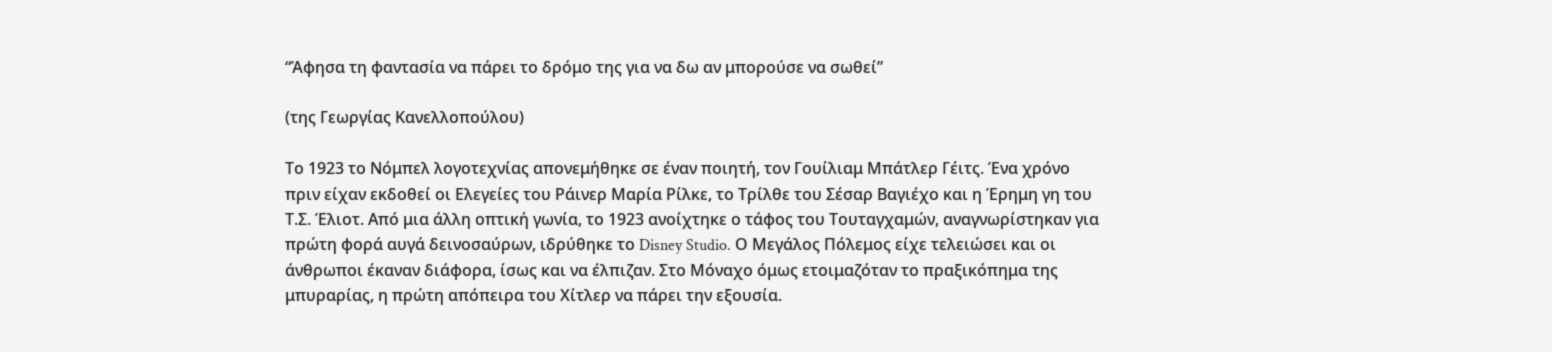“Άφησα τη φαντασία να πάρει το δρόμο της για να δω αν μπορούσε να σωθεί”

(της Γεωργίας Κανελλοπούλου)

Το 1923 το Νόμπελ λογοτεχνίας απονεμήθηκε σε έναν ποιητή, τον Γουίλιαμ Μπάτλερ Γέιτς. Ένα χρόνο πριν είχαν εκδοθεί οι Ελεγείες του Ράινερ Μαρία Ρίλκε, το Τρίλθε του Σέσαρ Βαγιέχο και η Έρημη γη του Τ.Σ. Έλιοτ. Από μια άλλη οπτική γωνία, το 1923 ανοίχτηκε ο τάφος του Τουταγχαμών, αναγνωρίστηκαν για πρώτη φορά αυγά δεινοσαύρων, ιδρύθηκε το Disney Studio. Ο Μεγάλος Πόλεμος είχε τελειώσει και οι άνθρωποι έκαναν διάφορα, ίσως και να έλπιζαν. Στο Μόναχο όμως ετοιμαζόταν το πραξικόπημα της μπυραρίας, η πρώτη απόπειρα του Χίτλερ να πάρει την εξουσία.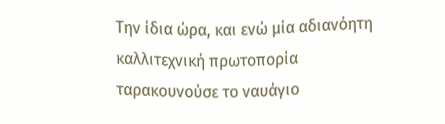Την ίδια ώρα, και ενώ μία αδιανόητη καλλιτεχνική πρωτοπορία ταρακουνούσε το ναυάγιο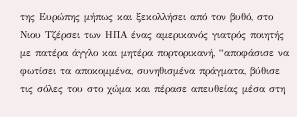της Ευρώπης μήπως και ξεκολλήσει από τον βυθό, στο Νιου Τζέρσει των ΗΠΑ ένας αμερικανός γιατρός ποιητής με πατέρα άγγλο και μητέρα πορτορικανή, “αποφάσισε να φωτίσει τα αποκομμένα, συνηθισμένα πράγματα, βύθισε τις σόλες του στο χώμα και πέρασε απευθείας μέσα στη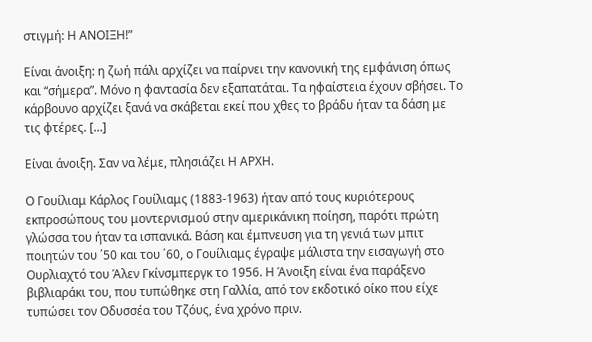στιγμή: Η ΑΝΟΙΞΗ!”

Είναι άνοιξη: η ζωή πάλι αρχίζει να παίρνει την κανονική της εμφάνιση όπως και “σήμερα”. Μόνο η φαντασία δεν εξαπατάται. Τα ηφαίστεια έχουν σβήσει. Το κάρβουνο αρχίζει ξανά να σκάβεται εκεί που χθες το βράδυ ήταν τα δάση με τις φτέρες. […]

Είναι άνοιξη. Σαν να λέμε, πλησιάζει Η ΑΡΧΗ.

Ο Γουίλιαμ Κάρλος Γουίλιαμς (1883-1963) ήταν από τους κυριότερους εκπροσώπους του μοντερνισμού στην αμερικάνικη ποίηση, παρότι πρώτη γλώσσα του ήταν τα ισπανικά. Βάση και έμπνευση για τη γενιά των μπιτ ποιητών του ΄50 και του ΄60, ο Γουίλιαμς έγραψε μάλιστα την εισαγωγή στο Ουρλιαχτό του Άλεν Γκίνσμπεργκ το 1956. Η Άνοιξη είναι ένα παράξενο βιβλιαράκι του, που τυπώθηκε στη Γαλλία, από τον εκδοτικό οίκο που είχε τυπώσει τον Οδυσσέα του Τζόυς, ένα χρόνο πριν.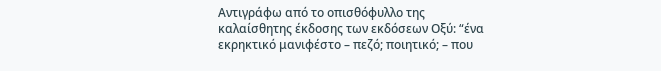Αντιγράφω από το οπισθόφυλλο της καλαίσθητης έκδοσης των εκδόσεων Οξύ: “ένα εκρηκτικό μανιφέστο – πεζό; ποιητικό; – που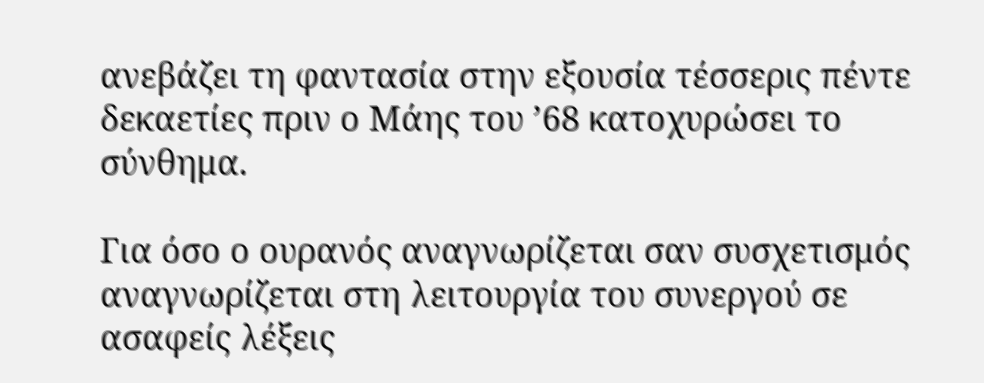ανεβάζει τη φαντασία στην εξουσία τέσσερις πέντε δεκαετίες πριν ο Μάης του ’68 κατοχυρώσει το σύνθημα.

Για όσο ο ουρανός αναγνωρίζεται σαν συσχετισμός
αναγνωρίζεται στη λειτουργία του συνεργού σε ασαφείς λέξεις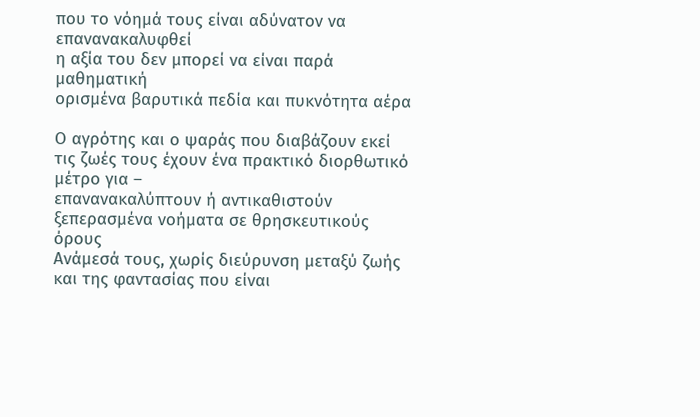που το νόημά τους είναι αδύνατον να επανανακαλυφθεί
η αξία του δεν μπορεί να είναι παρά μαθηματική
ορισμένα βαρυτικά πεδία και πυκνότητα αέρα

Ο αγρότης και ο ψαράς που διαβάζουν εκεί τις ζωές τους έχουν ένα πρακτικό διορθωτικό μέτρο για –
επανανακαλύπτουν ή αντικαθιστούν ξεπερασμένα νοήματα σε θρησκευτικούς όρους
Ανάμεσά τους, χωρίς διεύρυνση μεταξύ ζωής και της φαντασίας που είναι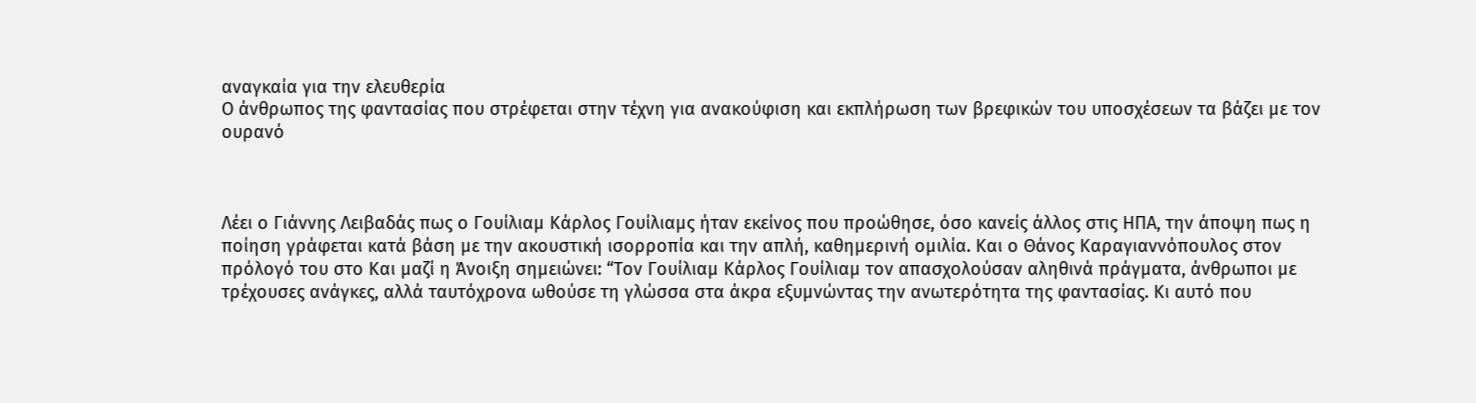αναγκαία για την ελευθερία
Ο άνθρωπος της φαντασίας που στρέφεται στην τέχνη για ανακούφιση και εκπλήρωση των βρεφικών του υποσχέσεων τα βάζει με τον ουρανό



Λέει ο Γιάννης Λειβαδάς πως ο Γουίλιαμ Κάρλος Γουίλιαμς ήταν εκείνος που προώθησε, όσο κανείς άλλος στις ΗΠΑ, την άποψη πως η ποίηση γράφεται κατά βάση με την ακουστική ισορροπία και την απλή, καθημερινή ομιλία. Και ο Θάνος Καραγιαννόπουλος στον πρόλογό του στο Και μαζί η Άνοιξη σημειώνει: “Τον Γουίλιαμ Κάρλος Γουίλιαμ τον απασχολούσαν αληθινά πράγματα, άνθρωποι με τρέχουσες ανάγκες, αλλά ταυτόχρονα ωθούσε τη γλώσσα στα άκρα εξυμνώντας την ανωτερότητα της φαντασίας. Κι αυτό που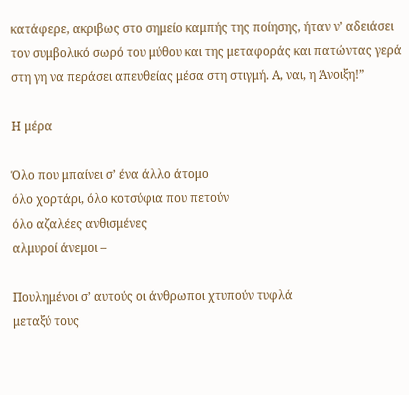κατάφερε, ακριβως στο σημείο καμπής της ποίησης, ήταν ν’ αδειάσει τον συμβολικό σωρό του μύθου και της μεταφοράς και πατώντας γερά στη γη να περάσει απευθείας μέσα στη στιγμή. Α, ναι, η Άνοιξη!”

Η μέρα

Όλο που μπαίνει σ’ ένα άλλο άτομο
όλο χορτάρι, όλο κοτσύφια που πετούν
όλο αζαλέες ανθισμένες
αλμυροί άνεμοι –

Πουλημένοι σ’ αυτούς οι άνθρωποι χτυπούν τυφλά
μεταξύ τους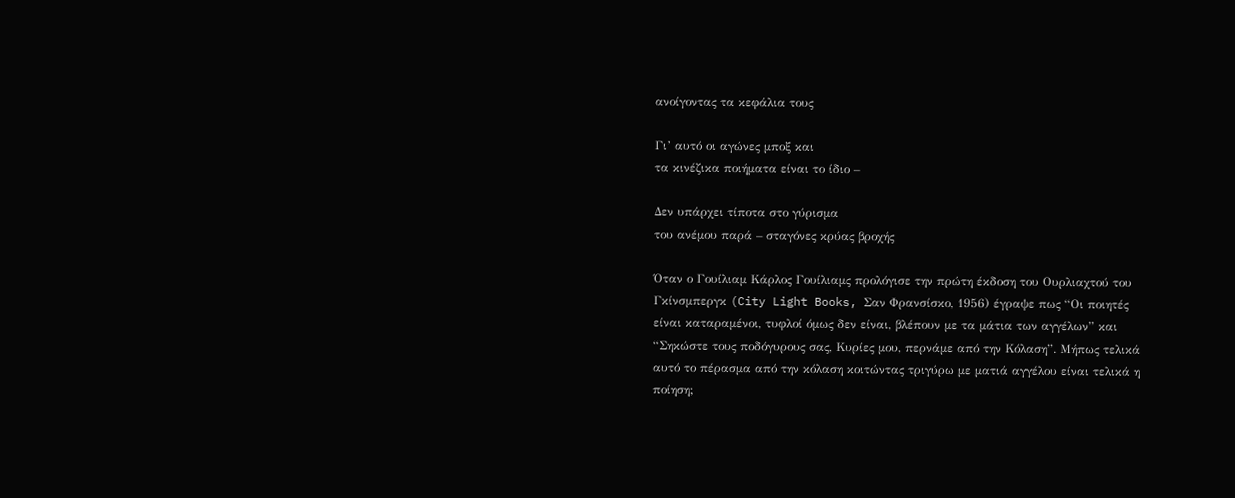ανοίγοντας τα κεφάλια τους

Γι’ αυτό οι αγώνες μποξ και
τα κινέζικα ποιήματα είναι το ίδιο –

Δεν υπάρχει τίποτα στο γύρισμα
του ανέμου παρά – σταγόνες κρύας βροχής

Όταν ο Γουίλιαμ Κάρλος Γουίλιαμς προλόγισε την πρώτη έκδοση του Ουρλιαχτού του Γκίνσμπεργκ (City Light Books, Σαν Φρανσίσκο, 1956) έγραψε πως “Οι ποιητές είναι καταραμένοι, τυφλοί όμως δεν είναι, βλέπουν με τα μάτια των αγγέλων” και “Σηκώστε τους ποδόγυρους σας, Κυρίες μου, περνάμε από την Κόλαση”. Μήπως τελικά αυτό το πέρασμα από την κόλαση κοιτώντας τριγύρω με ματιά αγγέλου είναι τελικά η ποίηση;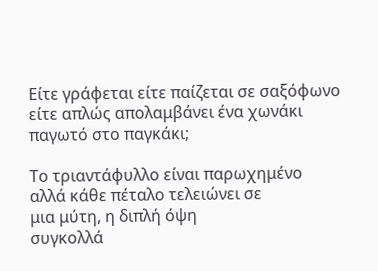Είτε γράφεται είτε παίζεται σε σαξόφωνο είτε απλώς απολαμβάνει ένα χωνάκι παγωτό στο παγκάκι;

Το τριαντάφυλλο είναι παρωχημένο
αλλά κάθε πέταλο τελειώνει σε
μια μύτη, η διπλή όψη
συγκολλά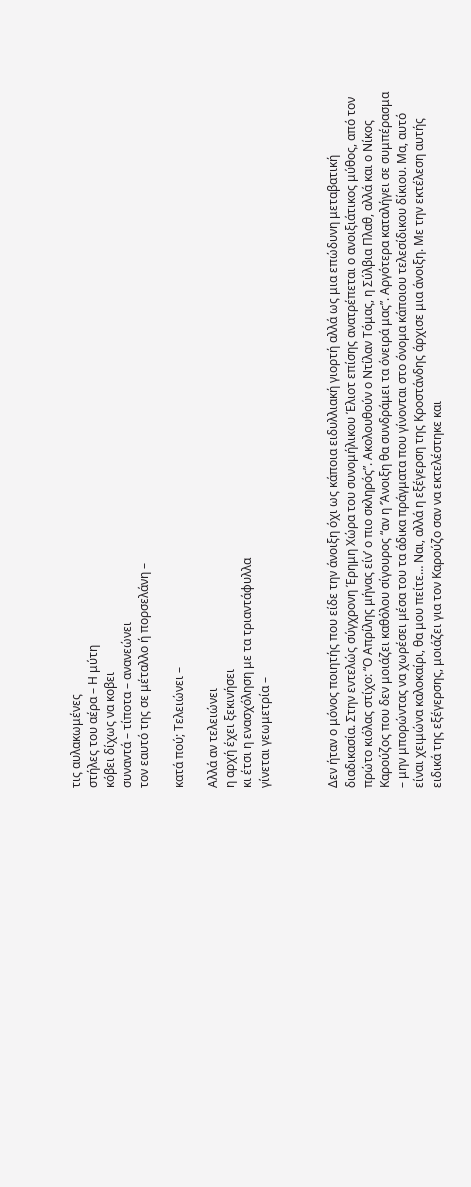τις αυλακωμένες
στήλες του αέρα – Η μύτη
κόβει δίχως να κοβει
συναντά – τίποτα – ανανεώνει
τον εαυτό της σε μέταλλο ή πορσελάνη –

κατά πού; Τελειώνει –

Αλλά αν τελειώνει
η αρχή έχει ξεκινήσει
κι έτσι η ενασχόληση με τα τριαντάφυλλα
γίνεται γεωμετρία –



Δεν ήταν ο μόνος ποιητής που είδε την άνοιξη όχι ως κάποια ειδυλλιακή γιορτή αλλά ως μια επώδυνη μεταβατική διαδικασία. Στην εντελώς σύγχρονη Έρημη Χώρα του συνομήλικου Έλιοτ επίσης ανατρέπεται ο ανοιξιάτικος μύθος, από τον πρώτο κιόλας στίχο: “Ο Απρίλης μήνας είν’ ο πιο σκληρός”. Ακολουθούν ο Ντίλαν Τόμας, η Σύλβια Πλαθ, αλλά και ο Νίκος Καρούζος που δεν μοιάζει καθόλου σίγουρος “αν η ‘Άνοιξη θα συνδράμει τα όνειρά μας”. Αργότερα καταλήγει σε συμπέρασμα – μην μπορώντας να χωρέσει μέσα του τα άδικα πράγματα που γίνονται στο όνομα κάποιου τελεσίδικου δίκιου. Μα, αυτό είναι χειμώνα καλοκαίρι, θα μου πείτε… Ναι, αλλά η εξέγερση της Κροστάνδης άρχισε μια άνοιξη. Με την εκτέλεση αυτής ειδικά της εξέγερσης, μοιάζει για τον Καρούζο σαν να εκτελέστηκε και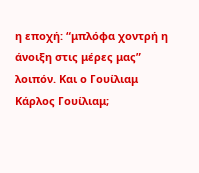η εποχή: “μπλόφα χοντρή η άνοιξη στις μέρες μας” λοιπόν. Και ο Γουίλιαμ Κάρλος Γουίλιαμ;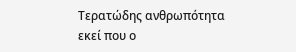Τερατώδης ανθρωπότητα
εκεί που ο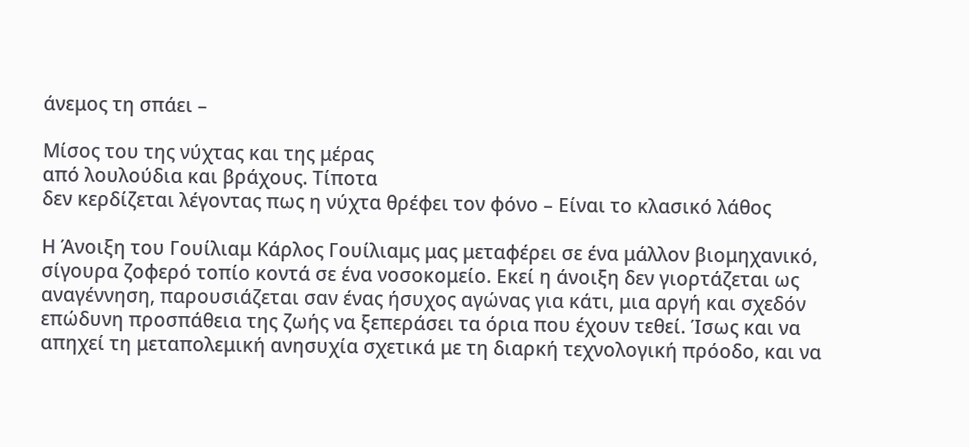άνεμος τη σπάει –

Μίσος του της νύχτας και της μέρας
από λουλούδια και βράχους. Τίποτα
δεν κερδίζεται λέγοντας πως η νύχτα θρέφει τον φόνο – Είναι το κλασικό λάθος

Η Άνοιξη του Γουίλιαμ Κάρλος Γουίλιαμς μας μεταφέρει σε ένα μάλλον βιομηχανικό, σίγουρα ζοφερό τοπίο κοντά σε ένα νοσοκομείο. Εκεί η άνοιξη δεν γιορτάζεται ως αναγέννηση, παρουσιάζεται σαν ένας ήσυχος αγώνας για κάτι, μια αργή και σχεδόν επώδυνη προσπάθεια της ζωής να ξεπεράσει τα όρια που έχουν τεθεί. Ίσως και να απηχεί τη μεταπολεμική ανησυχία σχετικά με τη διαρκή τεχνολογική πρόοδο, και να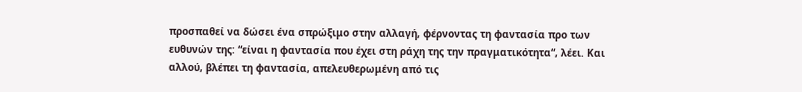προσπαθεί να δώσει ένα σπρώξιμο στην αλλαγή, φέρνοντας τη φαντασία προ των ευθυνών της: “είναι η φαντασία που έχει στη ράχη της την πραγματικότητα“, λέει. Και αλλού, βλέπει τη φαντασία, απελευθερωμένη από τις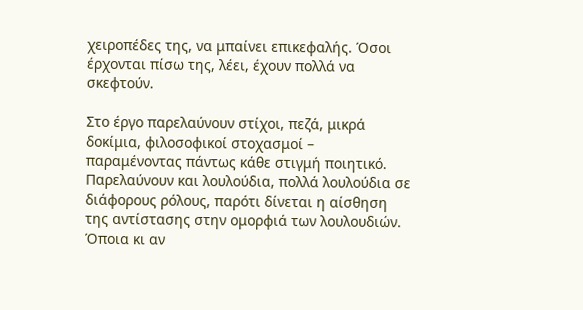χειροπέδες της, να μπαίνει επικεφαλής. Όσοι έρχονται πίσω της, λέει, έχουν πολλά να σκεφτούν.

Στο έργο παρελαύνουν στίχοι, πεζά, μικρά δοκίμια, φιλοσοφικοί στοχασμοί – παραμένοντας πάντως κάθε στιγμή ποιητικό. Παρελαύνουν και λουλούδια, πολλά λουλούδια σε διάφορους ρόλους, παρότι δίνεται η αίσθηση της αντίστασης στην ομορφιά των λουλουδιών. Όποια κι αν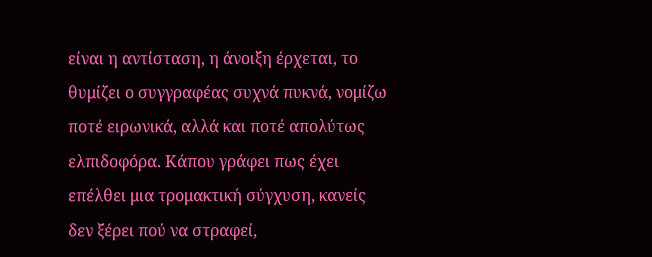είναι η αντίσταση, η άνοιξη έρχεται, το θυμίζει ο συγγραφέας συχνά πυκνά, νομίζω ποτέ ειρωνικά, αλλά και ποτέ απολύτως ελπιδοφόρα. Κάπου γράφει πως έχει επέλθει μια τρομακτική σύγχυση, κανείς δεν ξέρει πού να στραφεί,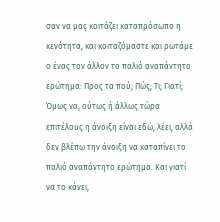σαν να μας κοιτάζει καταπρόσωπο η κενότητα, και κοιταζόμαστε και ρωτάμε ο ένας τον άλλον το παλιό αναπάντητο ερώτημα: Προς τα πού; Πώς; Τι; Γιατί; Όμως να, ούτως ή άλλως τώρα επιτέλους η άνοιξη είναι εδώ, λέει, αλλά δεν βλέπω την άνοιξη να καταπίνει το παλιό αναπάντητο ερώτημα. Και γιατί να το κάνει,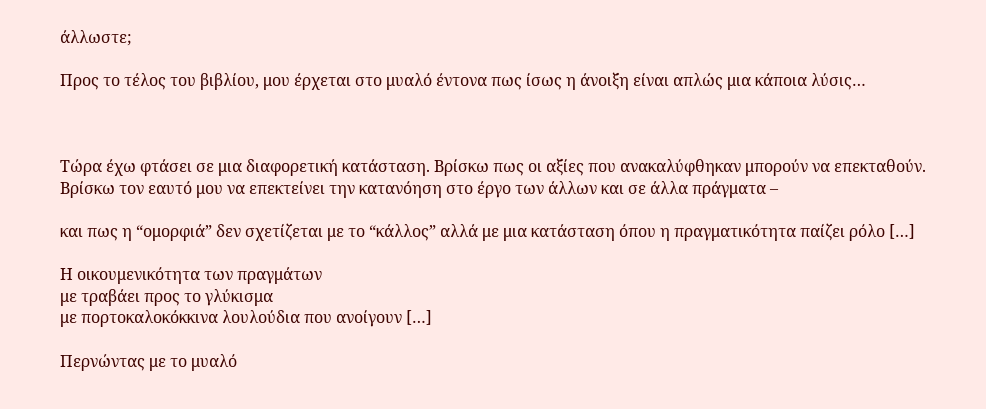άλλωστε;

Προς το τέλος του βιβλίου, μου έρχεται στο μυαλό έντονα πως ίσως η άνοιξη είναι απλώς μια κάποια λύσις…



Τώρα έχω φτάσει σε μια διαφορετική κατάσταση. Βρίσκω πως οι αξίες που ανακαλύφθηκαν μπορούν να επεκταθούν.
Βρίσκω τον εαυτό μου να επεκτείνει την κατανόηση στο έργο των άλλων και σε άλλα πράγματα –

και πως η “ομορφιά” δεν σχετίζεται με το “κάλλος” αλλά με μια κατάσταση όπου η πραγματικότητα παίζει ρόλο […]

Η οικουμενικότητα των πραγμάτων
με τραβάει προς το γλύκισμα
με πορτοκαλοκόκκινα λουλούδια που ανοίγουν […]

Περνώντας με το μυαλό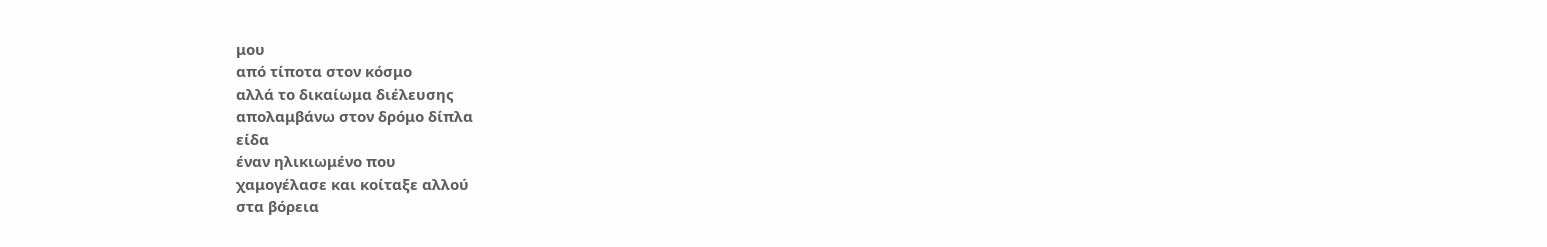μου
από τίποτα στον κόσμο
αλλά το δικαίωμα διέλευσης
απολαμβάνω στον δρόμο δίπλα
είδα
έναν ηλικιωμένο που
χαμογέλασε και κοίταξε αλλού
στα βόρεια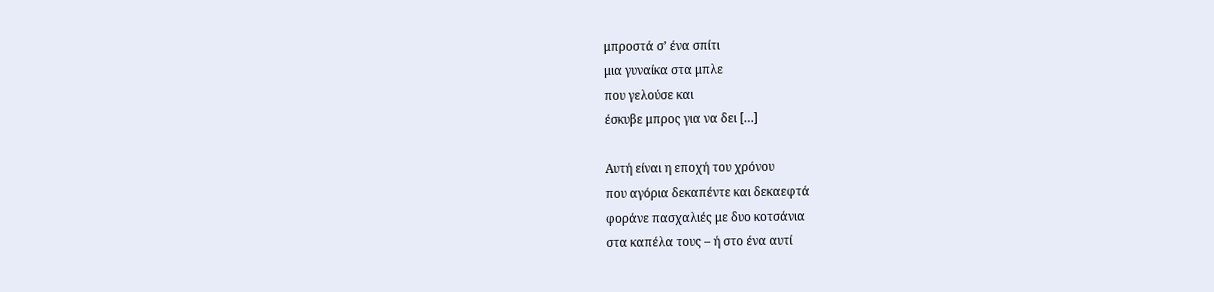μπροστά σ’ ένα σπίτι
μια γυναίκα στα μπλε
που γελούσε και
έσκυβε μπρος για να δει […]

Αυτή είναι η εποχή του χρόνου
που αγόρια δεκαπέντε και δεκαεφτά
φοράνε πασχαλιές με δυο κοτσάνια
στα καπέλα τους – ή στο ένα αυτί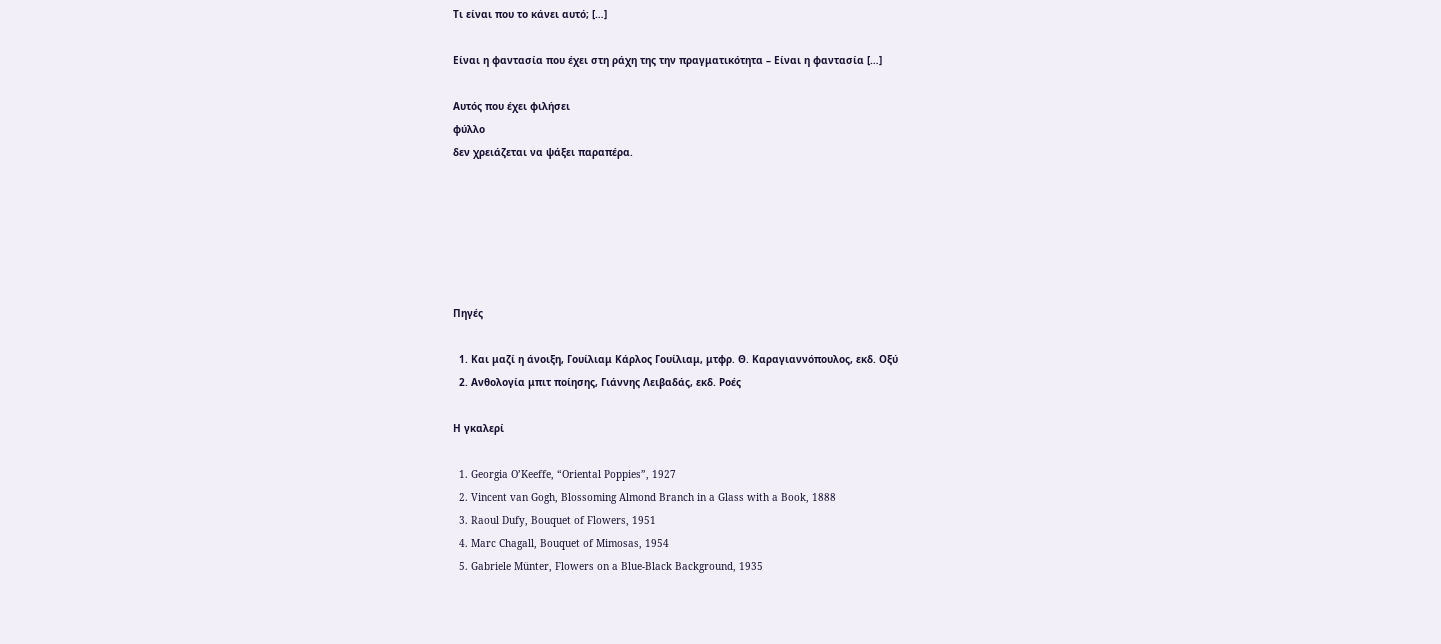Τι είναι που το κάνει αυτό; […]

Είναι η φαντασία που έχει στη ράχη της την πραγματικότητα – Είναι η φαντασία […]

Αυτός που έχει φιλήσει
φύλλο
δεν χρειάζεται να ψάξει παραπέρα.






Πηγές

  1. Και μαζί η άνοιξη, Γουίλιαμ Κάρλος Γουίλιαμ, μτφρ. Θ. Καραγιαννόπουλος, εκδ. Οξύ
  2. Ανθολογία μπιτ ποίησης, Γιάννης Λειβαδάς, εκδ. Ροές

Η γκαλερί

  1. Georgia O’Keeffe, “Oriental Poppies”, 1927
  2. Vincent van Gogh, Blossoming Almond Branch in a Glass with a Book, 1888
  3. Raoul Dufy, Bouquet of Flowers, 1951
  4. Marc Chagall, Bouquet of Mimosas, 1954
  5. Gabriele Münter, Flowers on a Blue-Black Background, 1935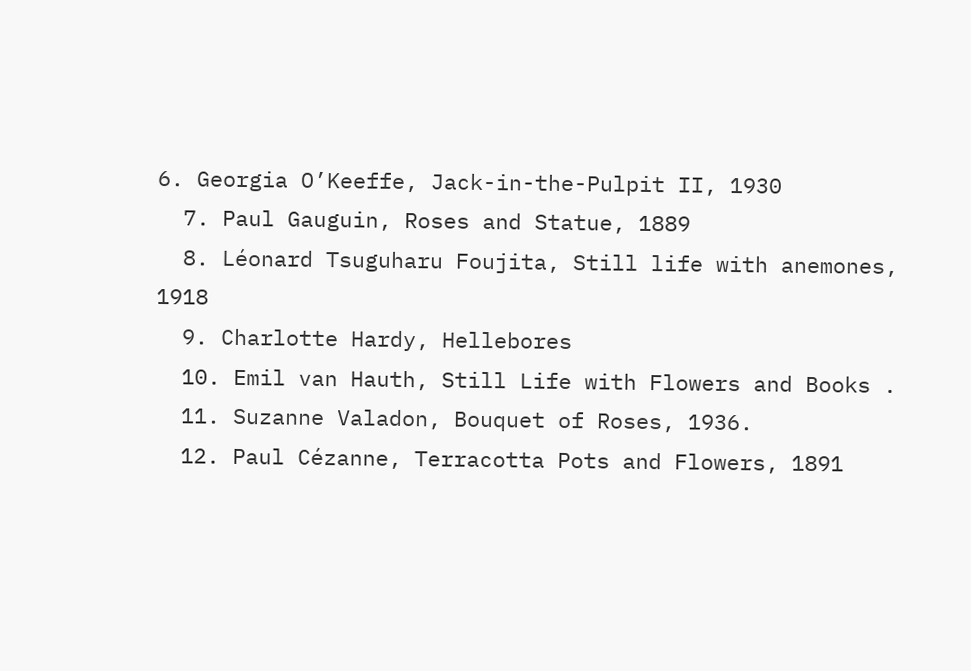6. Georgia O’Keeffe, Jack-in-the-Pulpit II, 1930
  7. Paul Gauguin, Roses and Statue, 1889
  8. Léonard Tsuguharu Foujita, Still life with anemones, 1918
  9. Charlotte Hardy, Hellebores
  10. Emil van Hauth, Still Life with Flowers and Books .
  11. Suzanne Valadon, Bouquet of Roses, 1936.
  12. Paul Cézanne, Terracotta Pots and Flowers, 1891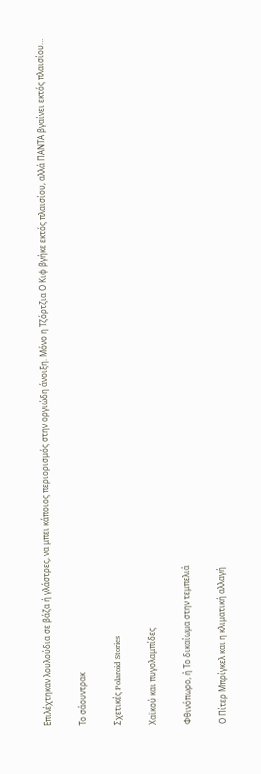Επιλέχτηκαν λουλούδια σε βάζα ή γλάστρες, να μπει κάποιος περιορισμός στην οργιώδη άνοιξη. Μόνο η Τζόρτζια Ο Κιφ βγήκε εκτός πλαισίου, αλλά ΠΑΝΤΑ βγαίνει εκτός πλαισίου…

Το σάουντρακ

Σχετικές Polaroid Stories

Χαϊκού και πυγολαμπίδες

Φθινόπωρο, ή Το δικαίωμα στην τεμπελιά

Ο Πίτερ Μπρίγκελ και η κλιματική αλλαγή